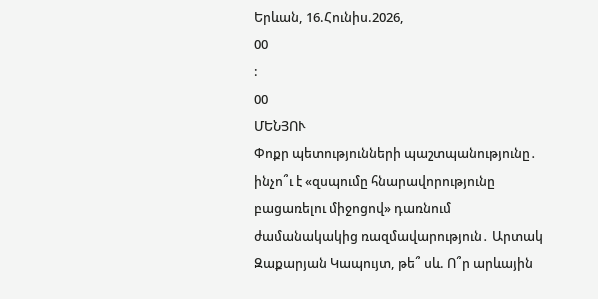Երևան, 16.Հունիս.2026,
00
:
00
ՄԵՆՅՈՒ
Փոքր պետությունների պաշտպանությունը․ ինչո՞ւ է «զսպումը հնարավորությունը բացառելու միջոցով» դառնում ժամանակակից ռազմավարություն․ Արտակ Զաքարյան Կապույտ, թե՞ սև. Ո՞ր արևային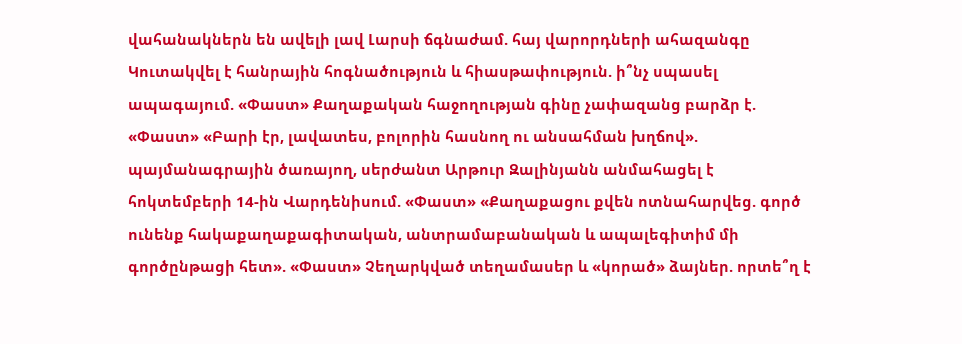վահանակներն են ավելի լավ Լարսի ճգնաժամ. հայ վարորդների ահազանգը Կուտակվել է հանրային հոգնածություն և հիասթափություն. ի՞նչ սպասել ապագայում. «Փաստ» Քաղաքական հաջողության գինը չափազանց բարձր է. «Փաստ» «Բարի էր, լավատես, բոլորին հասնող ու անսահման խղճով». պայմանագրային ծառայող, սերժանտ Արթուր Զալինյանն անմահացել է հոկտեմբերի 14-ին Վարդենիսում. «Փաստ» «Քաղաքացու քվեն ոտնահարվեց. գործ ունենք հակաքաղաքագիտական, անտրամաբանական և ապալեգիտիմ մի գործընթացի հետ». «Փաստ» Չեղարկված տեղամասեր և «կորած» ձայներ. որտե՞ղ է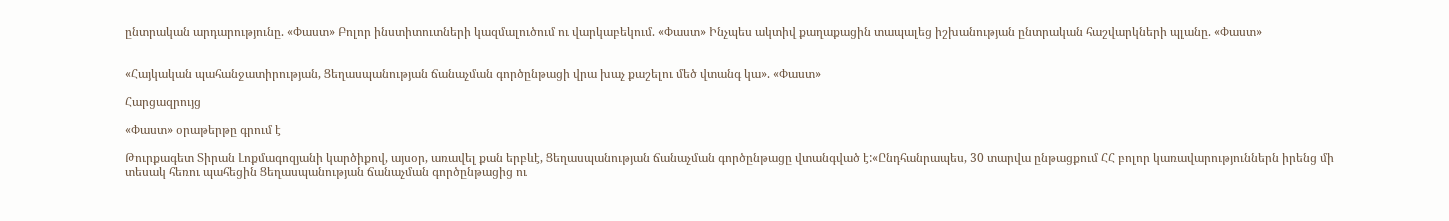ընտրական արդարությունը. «Փաստ» Բոլոր ինստիտուտների կազմալուծում ու վարկաբեկում. «Փաստ» Ինչպես ակտիվ քաղաքացին տապալեց իշխանության ընտրական հաշվարկների պլանը. «Փաստ»


«Հայկական պահանջատիրության, Ցեղասպանության ճանաչման գործընթացի վրա խաչ քաշելու մեծ վտանգ կա». «Փաստ»

Հարցազրույց

«Փաստ» օրաթերթը գրում է

Թուրքագետ Տիրան Լոքմագոզյանի կարծիքով, այսօր, առավել քան երբևէ, Ցեղասպանության ճանաչման գործընթացը վտանգված է:«Ընդհանրապես, 30 տարվա ընթացքում ՀՀ բոլոր կառավարություններն իրենց մի տեսակ հեռու պահեցին Ցեղասպանության ճանաչման գործընթացից ու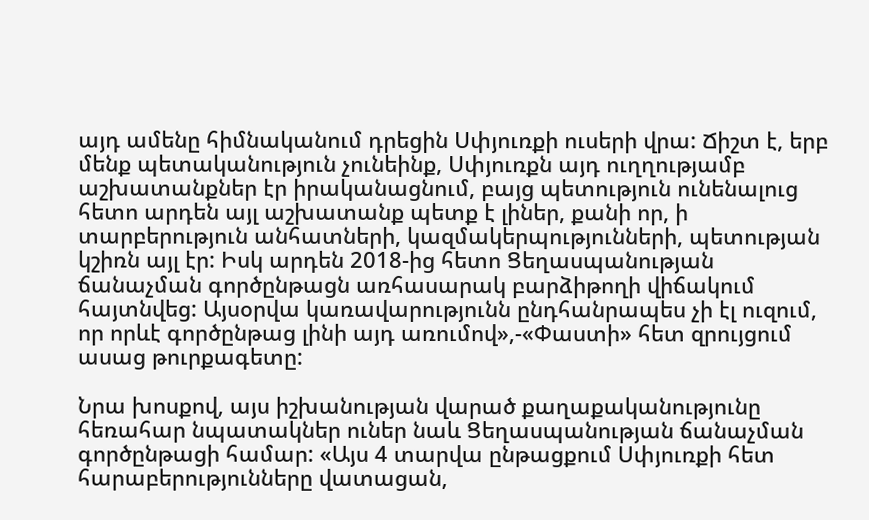այդ ամենը հիմնականում դրեցին Սփյուռքի ուսերի վրա: Ճիշտ է, երբ մենք պետականություն չունեինք, Սփյուռքն այդ ուղղությամբ աշխատանքներ էր իրականացնում, բայց պետություն ունենալուց հետո արդեն այլ աշխատանք պետք է լիներ, քանի որ, ի տարբերություն անհատների, կազմակերպությունների, պետության կշիռն այլ էր: Իսկ արդեն 2018-ից հետո Ցեղասպանության ճանաչման գործընթացն առհասարակ բարձիթողի վիճակում հայտնվեց: Այսօրվա կառավարությունն ընդհանրապես չի էլ ուզում, որ որևէ գործընթաց լինի այդ առումով»,-«Փաստի» հետ զրույցում ասաց թուրքագետը:

Նրա խոսքով, այս իշխանության վարած քաղաքականությունը հեռահար նպատակներ ուներ նաև Ցեղասպանության ճանաչման գործընթացի համար: «Այս 4 տարվա ընթացքում Սփյուռքի հետ հարաբերությունները վատացան,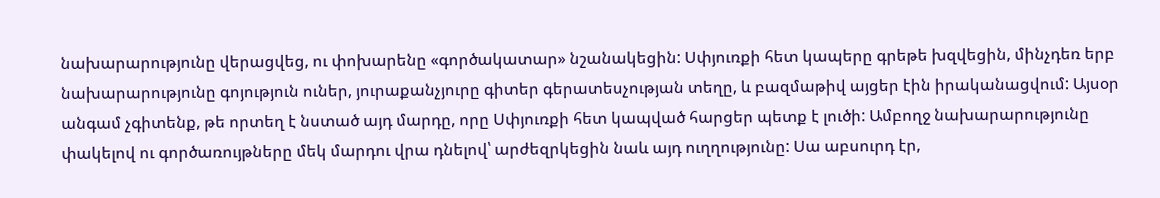նախարարությունը վերացվեց, ու փոխարենը «գործակատար» նշանակեցին: Սփյուռքի հետ կապերը գրեթե խզվեցին, մինչդեռ երբ նախարարությունը գոյություն ուներ, յուրաքանչյուրը գիտեր գերատեսչության տեղը, և բազմաթիվ այցեր էին իրականացվում: Այսօր անգամ չգիտենք, թե որտեղ է նստած այդ մարդը, որը Սփյուռքի հետ կապված հարցեր պետք է լուծի: Ամբողջ նախարարությունը փակելով ու գործառույթները մեկ մարդու վրա դնելով՝ արժեզրկեցին նաև այդ ուղղությունը: Սա աբսուրդ էր,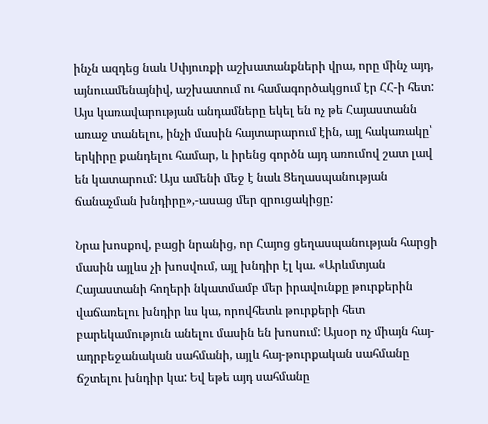ինչն ազդեց նաև Սփյուռքի աշխատանքների վրա, որը մինչ այդ, այնուամենայնիվ, աշխատում ու համագործակցում էր ՀՀ-ի հետ: Այս կառավարության անդամները եկել են ոչ թե Հայաստանն առաջ տանելու, ինչի մասին հայտարարում էին, այլ հակառակը՝ երկիրը քանդելու համար, և իրենց գործն այդ առումով շատ լավ են կատարում: Այս ամենի մեջ է նաև Ցեղասպանության ճանաչման խնդիրը»,-ասաց մեր զրուցակիցը:

Նրա խոսքով, բացի նրանից, որ Հայոց ցեղասպանության հարցի մասին այլևս չի խոսվում, այլ խնդիր էլ կա. «Արևմտյան Հայաստանի հողերի նկատմամբ մեր իրավունքը թուրքերին վաճառելու խնդիր ևս կա, որովհետև թուրքերի հետ բարեկամություն անելու մասին են խոսում: Այսօր ոչ միայն հայ-ադրբեջանական սահմանի, այլև հայ-թուրքական սահմանը ճշտելու խնդիր կա: Եվ եթե այդ սահմանը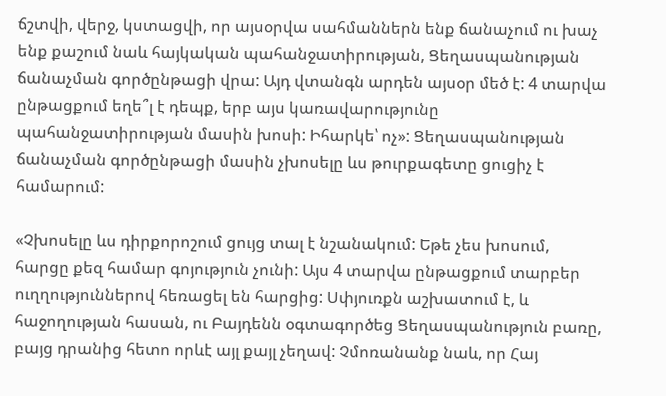ճշտվի, վերջ, կստացվի, որ այսօրվա սահմաններն ենք ճանաչում ու խաչ ենք քաշում նաև հայկական պահանջատիրության, Ցեղասպանության ճանաչման գործընթացի վրա: Այդ վտանգն արդեն այսօր մեծ է: 4 տարվա ընթացքում եղե՞լ է դեպք, երբ այս կառավարությունը պահանջատիրության մասին խոսի: Իհարկե՝ ոչ»: Ցեղասպանության ճանաչման գործընթացի մասին չխոսելը ևս թուրքագետը ցուցիչ է համարում:

«Չխոսելը ևս դիրքորոշում ցույց տալ է նշանակում: Եթե չես խոսում, հարցը քեզ համար գոյություն չունի: Այս 4 տարվա ընթացքում տարբեր ուղղություններով հեռացել են հարցից: Սփյուռքն աշխատում է, և հաջողության հասան, ու Բայդենն օգտագործեց Ցեղասպանություն բառը, բայց դրանից հետո որևէ այլ քայլ չեղավ: Չմոռանանք նաև, որ Հայ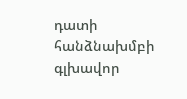դատի հանձնախմբի գլխավոր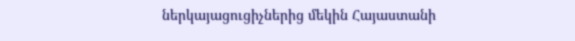ներկայացուցիչներից մեկին Հայաստանի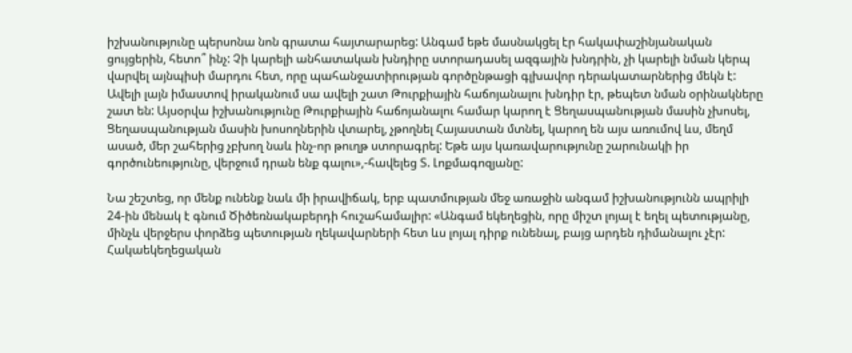իշխանությունը պերսոնա նոն գրատա հայտարարեց: Անգամ եթե մասնակցել էր հակափաշինյանական ցույցերին, հետո՞ ինչ: Չի կարելի անհատական խնդիրը ստորադասել ազգային խնդրին, չի կարելի նման կերպ վարվել այնպիսի մարդու հետ, որը պահանջատիրության գործընթացի գլխավոր դերակատարներից մեկն է: Ավելի լայն իմաստով իրականում սա ավելի շատ Թուրքիային հաճոյանալու խնդիր էր, թեպետ նման օրինակները շատ են: Այսօրվա իշխանությունը Թուրքիային հաճոյանալու համար կարող է Ցեղասպանության մասին չխոսել, Ցեղասպանության մասին խոսողներին վտարել, չթողնել Հայաստան մտնել, կարող են այս առումով ևս, մեղմ ասած, մեր շահերից չբխող նաև ինչ-որ թուղթ ստորագրել: Եթե այս կառավարությունը շարունակի իր գործունեությունը, վերջում դրան ենք գալու»,-հավելեց Տ. Լոքմագոզյանը:

Նա շեշտեց, որ մենք ունենք նաև մի իրավիճակ, երբ պատմության մեջ առաջին անգամ իշխանությունն ապրիլի 24-ին մենակ է գնում Ծիծեռնակաբերդի հուշահամալիր: «Անգամ եկեղեցին, որը միշտ լոյալ է եղել պետությանը, մինչև վերջերս փորձեց պետության ղեկավարների հետ ևս լոյալ դիրք ունենալ, բայց արդեն դիմանալու չէր: Հակաեկեղեցական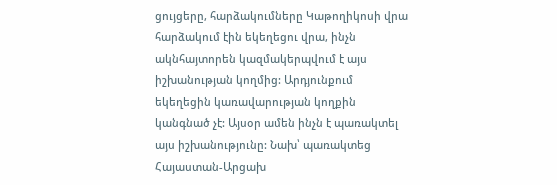ցույցերը, հարձակումները Կաթողիկոսի վրա հարձակում էին եկեղեցու վրա, ինչն ակնհայտորեն կազմակերպվում է այս իշխանության կողմից: Արդյունքում եկեղեցին կառավարության կողքին կանգնած չէ: Այսօր ամեն ինչն է պառակտել այս իշխանությունը: Նախ՝ պառակտեց Հայաստան-Արցախ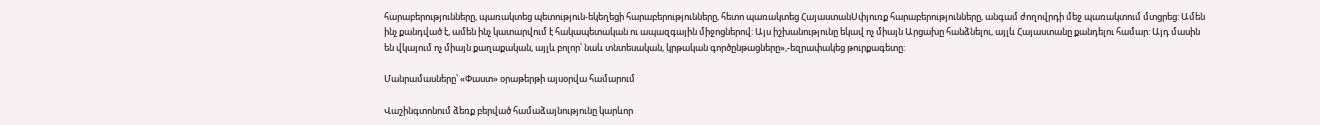հարաբերությունները, պառակտեց պետություն-եկեղեցի հարաբերությունները, հետո պառակտեց ՀայաստանՍփյուռք հարաբերությունները, անգամ ժողովրդի մեջ պառակտում մտցրեց: Ամեն ինչ քանդված է, ամեն ինչ կատարվում է հակապետական ու ապազգային միջոցներով: Այս իշխանությունը եկավ ոչ միայն Արցախը հանձնելու, այլև Հայաստանը քանդելու համար: Այդ մասին են վկայում ոչ միայն քաղաքական, այլև բոլոր՝ նաև տնտեսական, կրթական գործընթացները»,-եզրափակեց թուրքագետը:

Մանրամասները՝ «Փաստ» օրաթերթի այսօրվա համարում

Վաշինգտոնում ձեռք բերված համաձայնությունը կարևոր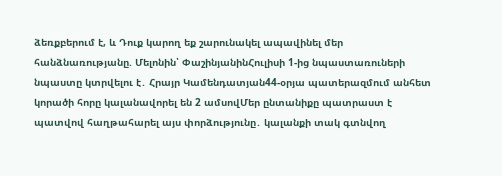ձեռքբերում է, և Դուք կարող եք շարունակել ապավինել մեր հանձնառությանը. Մելոնին՝ ՓաշինյանինՀուլիսի 1-ից նպաստառուների նպաստը կտրվելու է․ Հրայր Կամենդատյան44-օրյա պատերազմում անհետ կորածի հորը կալանավորել են 2 ամսովՄեր ընտանիքը պատրաստ է պատվով հաղթահարել այս փորձությունը․ կալանքի տակ գտնվող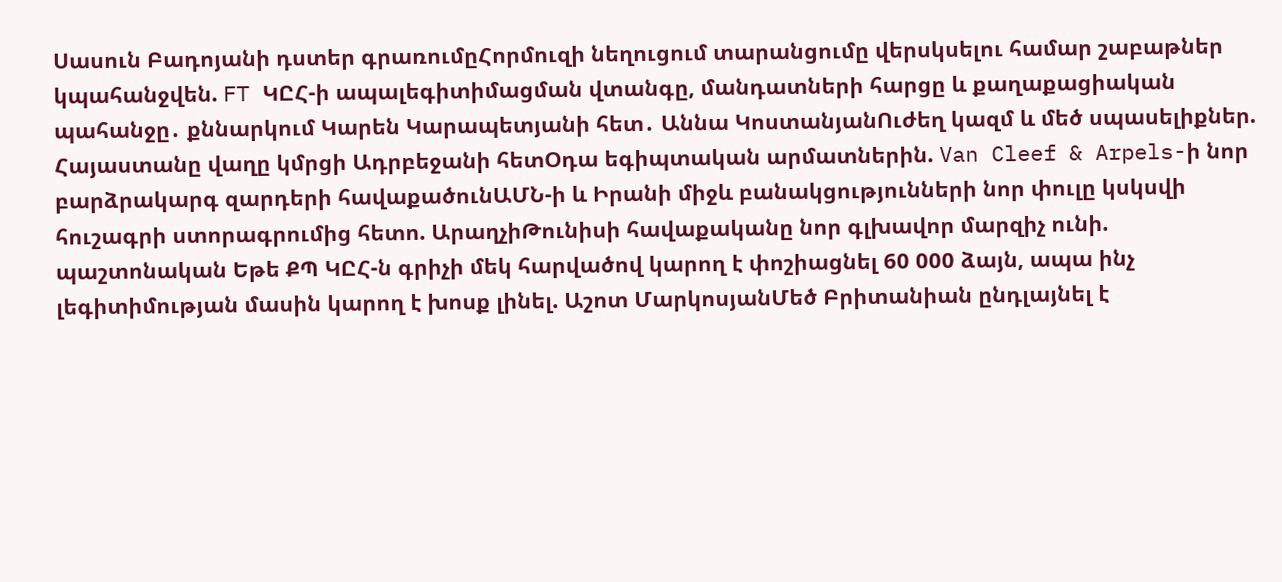Սասուն Բադոյանի դստեր գրառումըՀորմուզի նեղուցում տարանցումը վերսկսելու համար շաբաթներ կպահանջվեն. FT ԿԸՀ-ի ապալեգիտիմացման վտանգը, մանդատների հարցը և քաղաքացիական պահանջը․ քննարկում Կարեն Կարապետյանի հետ․ Աննա ԿոստանյանՈւժեղ կազմ և մեծ սպասելիքներ. Հայաստանը վաղը կմրցի Ադրբեջանի հետՕդա եգիպտական արմատներին. Van Cleef & Arpels-ի նոր բարձրակարգ զարդերի հավաքածունԱՄՆ-ի և Իրանի միջև բանակցությունների նոր փուլը կսկսվի հուշագրի ստորագրումից հետո. ԱրաղչիԹունիսի հավաքականը նոր գլխավոր մարզիչ ունի. պաշտոնական Եթե ՔՊ ԿԸՀ-ն գրիչի մեկ հարվածով կարող է փոշիացնել 60 000 ձայն, ապա ինչ լեգիտիմության մասին կարող է խոսք լինել. Աշոտ ՄարկոսյանՄեծ Բրիտանիան ընդլայնել է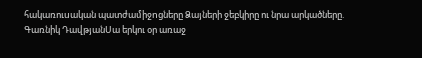հակառուuական պատժամիջnցները Ձայների ջեբկիրը ու նրա արկածները. Գառնիկ ԴավթյանՍա երկու օր առաջ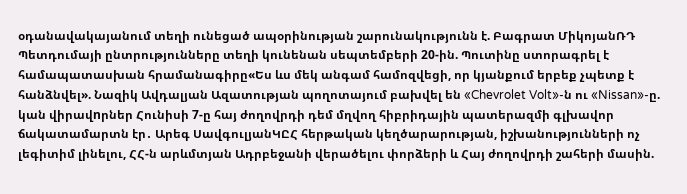օդանավակայանում տեղի ունեցած ապօրինության շարունակությունն է. Բագրատ ՄիկոյանՌԴ Պետդումայի ընտրությունները տեղի կունենան սեպտեմբերի 20-ին. Պուտինը ստորագրել է համապատասխան հրամանագիրը«Ես ևս մեկ անգամ համոզվեցի, որ կյանքում երբեք չպետք է հանձնվել». Նազիկ Ավդալյան Ազատության պողոտայում բախվել են «Chevrolet Volt»-ն ու «Nissan»-ը. կան վիրավnրներ Հունիսի 7-ը հայ ժողովրդի դեմ մղվող հիբրիդային պատերազմի գլխավոր ճակատամարտն էր․ Արեգ ՍավգուլյանԿԸՀ հերթական կեղծարարության, իշխանությունների ոչ լեգիտիմ լինելու, ՀՀ-ն արևմտյան Ադրբեջանի վերածելու փորձերի և Հայ ժողովրդի շահերի մասին.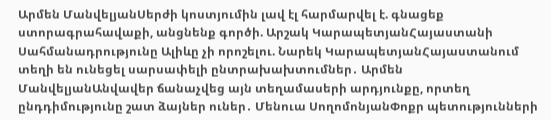Արմեն ՄանվելյանՍերժի կոստյումին լավ էլ հարմարվել է. գնացեք ստորագրահավաքի, անցնենք գործի. Արշակ ԿարապետյանՀայաստանի Սահմանադրությունը Ալիևը չի որոշելու. Նարեկ ԿարապետյանՀայաստանում տեղի են ունեցել սարսափելի ընտրախախտումներ․ Արմեն ՄանվելյանԱնվավեր ճանաչվեց այն տեղամասերի արդյունքը, որտեղ ընդդիմությունը շատ ձայներ ուներ․ Մենուա ՍողոմոնյանՓոքր պետությունների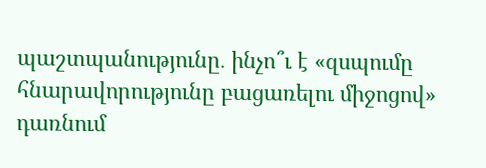պաշտպանությունը․ ինչո՞ւ է «զսպումը հնարավորությունը բացառելու միջոցով» դառնում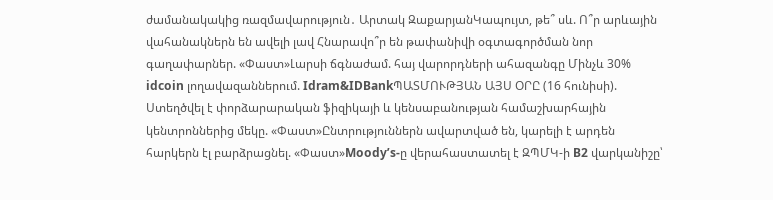ժամանակակից ռազմավարություն․ Արտակ ԶաքարյանԿապույտ, թե՞ սև. Ո՞ր արևային վահանակներն են ավելի լավ Հնարավո՞ր են թափանիվի օգտագործման նոր գաղափարներ. «Փաստ»Լարսի ճգնաժամ. հայ վարորդների ահազանգը Մինչև 30% idcoin լողավազաններում. Idram&IDBankՊԱՏՄՈՒԹՅԱՆ ԱՅՍ ՕՐԸ (16 հունիսի). Ստեղծվել է փորձարարական ֆիզիկայի և կենսաբանության համաշխարհային կենտրոններից մեկը. «Փաստ»Ընտրություններն ավարտված են, կարելի է արդեն հարկերն էլ բարձրացնել. «Փաստ»Moody’s-ը վերահաստատել է ԶՊՄԿ-ի B2 վարկանիշը՝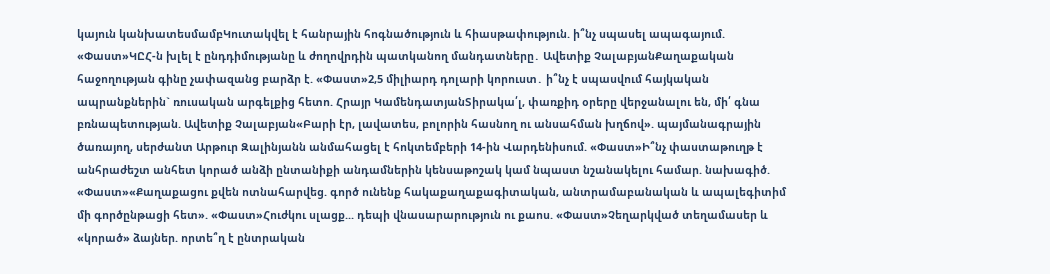կայուն կանխատեսմամբԿուտակվել է հանրային հոգնածություն և հիասթափություն. ի՞նչ սպասել ապագայում. «Փաստ»ԿԸՀ-ն խլել է ընդդիմությանը և ժողովրդին պատկանող մանդատները․ Ավետիք ՉալաբյանՔաղաքական հաջողության գինը չափազանց բարձր է. «Փաստ»2,5 միլիարդ դոլարի կորուստ․ ի՞նչ է սպասվում հայկական ապրանքներին` ռուսական արգելքից հետո. Հրայր ԿամենդատյանՏիրակա՛լ, փառքիդ օրերը վերջանալու են, մի՛ գնա բռնապետության. Ավետիք Չալաբյան«Բարի էր, լավատես, բոլորին հասնող ու անսահման խղճով». պայմանագրային ծառայող, սերժանտ Արթուր Զալինյանն անմահացել է հոկտեմբերի 14-ին Վարդենիսում. «Փաստ»Ի՞նչ փաստաթուղթ է անհրաժեշտ անհետ կորած անձի ընտանիքի անդամներին կենսաթոշակ կամ նպաստ նշանակելու համար. նախագիծ. «Փաստ»«Քաղաքացու քվեն ոտնահարվեց. գործ ունենք հակաքաղաքագիտական, անտրամաբանական և ապալեգիտիմ մի գործընթացի հետ». «Փաստ»Հուժկու սլացք... դեպի վնասարարություն ու քաոս. «Փաստ»Չեղարկված տեղամասեր և «կորած» ձայներ. որտե՞ղ է ընտրական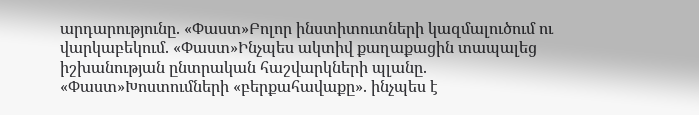արդարությունը. «Փաստ»Բոլոր ինստիտուտների կազմալուծում ու վարկաբեկում. «Փաստ»Ինչպես ակտիվ քաղաքացին տապալեց իշխանության ընտրական հաշվարկների պլանը. «Փաստ»Խոստումների «բերքահավաքը». ինչպես է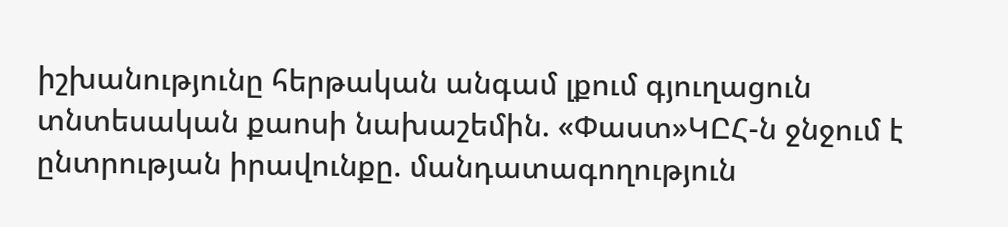իշխանությունը հերթական անգամ լքում գյուղացուն տնտեսական քաոսի նախաշեմին. «Փաստ»ԿԸՀ-ն ջնջում է ընտրության իրավունքը. մանդատագողություն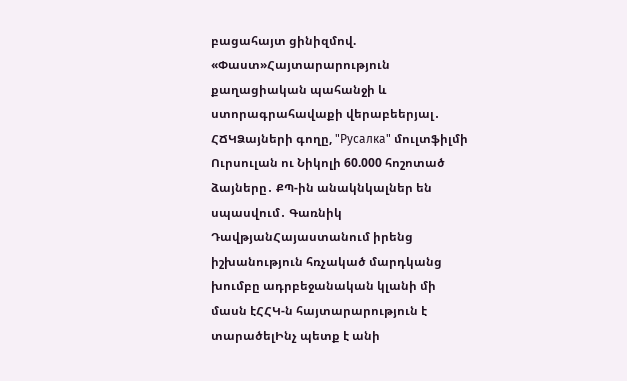բացահայտ ցինիզմով. «Փաստ»Հայտարարություն քաղացիական պահանջի և ստորագրահավաքի վերաբեերյալ․ ՀՃԿՁայների գողը, "Русалка" մուլտֆիլմի Ուրսուլան ու Նիկոլի 60.000 հոշոտած ձայները․ ՔՊ-ին անակնկալներ են սպասվում․ Գառնիկ ԴավթյանՀայաստանում իրենց իշխանություն հռչակած մարդկանց խումբը ադրբեջանական կլանի մի մասն էՀՀԿ-ն հայտարարություն է տարածելԻնչ պետք է անի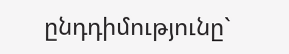ընդդիմությունը`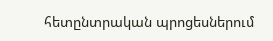հետընտրական պրոցեսներում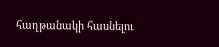հաղթանակի հասնելու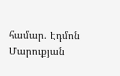համար. Էդմոն Մարուքյան